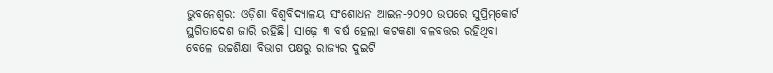ଭୁବନେଶ୍ବର: ଓଡ଼ିଶା ବିଶ୍ବବିଦ୍ୟାଳୟ ସଂଶୋଧନ ଆଇନ-୨୦୨୦ ଉପରେ ସୁପ୍ରିମ୍‌କୋର୍ଟ ସ୍ଥଗିତାଦେଶ ଜାରି ରହିଛି। ସାଢ଼େ ୩ ବର୍ଷ ହେଲା କଟକଣା ବଳବତ୍ତର ରହିଥିବା ବେଳେ ଉଚ୍ଚଶିକ୍ଷା ବିଭାଗ ପକ୍ଷରୁ ରାଜ୍ୟର ଦୁଇଟି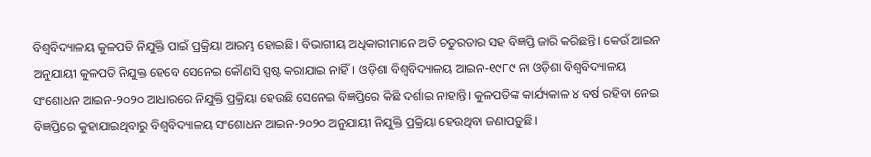ବିଶ୍ବବିଦ୍ୟାଳୟ କୁଳପତି ନିଯୁକ୍ତି ପାଇଁ ପ୍ରକ୍ରିୟା ଆରମ୍ଭ ‌ହୋଇଛି। ବିଭାଗୀୟ ଅଧିକାରୀମାନେ ଅତି ଚତୁରତାର ସହ ବିଜ୍ଞପ୍ତି ଜାରି କରିଛନ୍ତି। କେଉଁ ଆଇନ ଅନୁଯାୟୀ କୁଳପତି ନିଯୁକ୍ତ ହେବେ ସେନେଇ କୌଣସି ସ୍ପଷ୍ଟ କରାଯାଇ ନାହିଁ। ଓଡ଼ିଶା ବିଶ୍ବବିଦ୍ୟାଳୟ ଆଇନ-୧୯୮୯ ନା ଓଡ଼ିଶା ବିଶ୍ବବିଦ୍ୟାଳୟ ସଂଶୋଧନ ଆଇନ-୨୦୨୦ ଆଧାରରେ ନିଯୁକ୍ତି ପ୍ରକ୍ରିୟା ହେଉଛି ସେନେଇ ବିଜ୍ଞପ୍ତିରେ କିଛି ଦର୍ଶାଇ ନାହାନ୍ତି। କୁଳପତିଙ୍କ କାର୍ଯ୍ୟକାଳ ୪ ବର୍ଷ ରହିବା ନେଇ ବିଜ୍ଞପ୍ତିରେ କୁହାଯାଇଥିବାରୁ ବିଶ୍ବବିଦ୍ୟାଳୟ ସଂଶୋଧନ ଆଇନ-୨୦୨୦ ଅନୁଯାୟୀ ନିଯୁକ୍ତି ପ୍ରକ୍ରିୟା ହେଉଥିବା ଜଣାପଡ଼ୁଛି।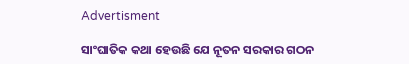Advertisment

ସାଂଘାତିକ କଥା ହେଉଛି ଯେ ନୂତନ ସରକାର ଗଠନ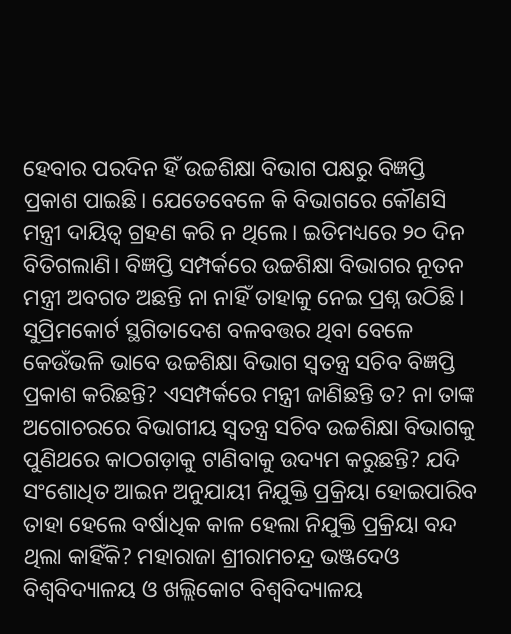ହେବାର ପରଦିନ ହିଁ ଉଚ୍ଚଶିକ୍ଷା ବିଭାଗ ପକ୍ଷରୁ ବିଜ୍ଞପ୍ତି ପ୍ରକା‌ଶ ପାଇଛି। ଯେତେବେଳେ କି ବିଭାଗରେ କୌଣସି ମନ୍ତ୍ରୀ ଦାୟିତ୍ବ ଗ୍ରହଣ କରି ନ ଥିଲେ। ଇତିମଧ୍ୟରେ ୨୦ ଦିନ ବିତିଗଲାଣି। ବିଜ୍ଞପ୍ତି ସମ୍ପର୍କରେ ଉଚ୍ଚଶିକ୍ଷା ବିଭାଗର ନୂତନ ମନ୍ତ୍ରୀ ଅବଗତ ଅଛନ୍ତି ନା ନାହିଁ ତାହାକୁ ନେଇ ପ୍ରଶ୍ନ ଉଠିଛି। ସୁପ୍ରିମକୋର୍ଟ ସ୍ଥଗିତାଦେଶ ବଳବତ୍ତର ଥିବା ବେଳେ କେଉଁଭଳି ଭାବେ ଉଚ୍ଚଶିକ୍ଷା ବିଭାଗ ସ୍ବତନ୍ତ୍ର ସଚିବ ବିଜ୍ଞପ୍ତି ପ୍ରକାଶ କରିଛନ୍ତି? ଏସମ୍ପର୍କରେ ମନ୍ତ୍ରୀ ଜାଣିଛନ୍ତି ତ? ନା ତାଙ୍କ ଅଗୋଚରରେ ବିଭାଗୀୟ ସ୍ବତନ୍ତ୍ର ସଚିବ ଉଚ୍ଚଶିକ୍ଷା ବିଭାଗକୁ ପୁଣିଥରେ କାଠଗଡ଼ାକୁ ଟାଣିବାକୁ ଉଦ୍ୟମ କରୁଛନ୍ତି? ଯଦି ସଂଶୋଧିତ ଆଇନ ଅନୁଯାୟୀ ନିଯୁକ୍ତି ପ୍ରକ୍ରିୟା ହୋଇପାରିବ ତାହା ହେଲେ ବର୍ଷାଧିକ କାଳ ହେଲା ନିଯୁକ୍ତି ପ୍ରକ୍ରିୟା ବନ୍ଦ ଥିଲା‌ କାହିଁକି? ମହାରାଜା ଶ୍ରୀରାମଚନ୍ଦ୍ର ଭଞ୍ଜଦେଓ ବିଶ୍ବବିଦ୍ୟାଳୟ ଓ ଖଲ୍ଲିକୋଟ ବିଶ୍ବବିଦ୍ୟାଳୟ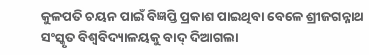କୁଳପତି ଚୟନ ପାଇଁ ବିଜ୍ଞପ୍ତି ପ୍ରକାଶ ପାଇଥିବା ବେଳେ ଶ୍ରୀଜଗନ୍ନାଥ ସଂସ୍କୃତ ବିଶ୍ବବିଦ୍ୟାଳୟକୁ ବାଦ୍‌ ଦିଆଗଲା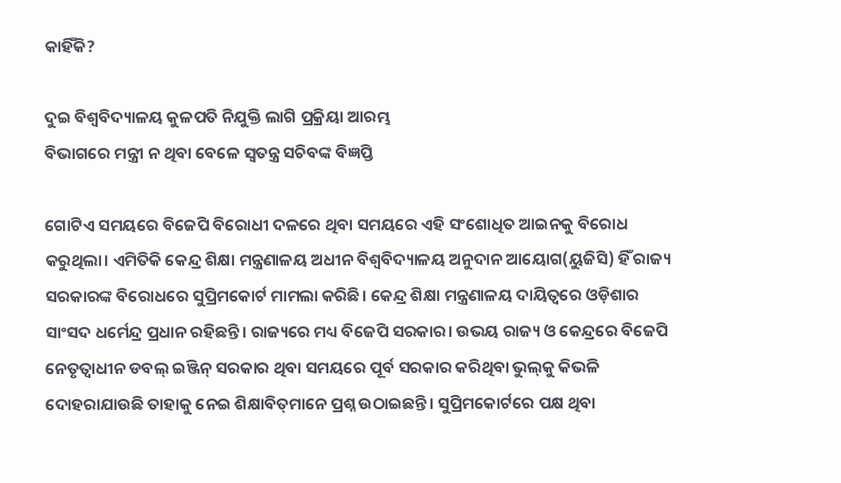କାହିଁକି?

ଦୁଇ ବିଶ୍ବବିଦ୍ୟାଳୟ କୁଳପତି ନିଯୁକ୍ତି ଲାଗି ପ୍ରକ୍ରିୟା ଆରମ୍ଭ
ବିଭାଗରେ ମନ୍ତ୍ରୀ ନ ଥିବା ବେଳେ ସ୍ବତନ୍ତ୍ର ସଚିବଙ୍କ ବିଜ୍ଞପ୍ତି

ଗୋଟିଏ ସମୟରେ ବିଜେପି ବିରୋଧୀ ଦଳରେ ଥିବା ସମୟରେ ଏହି ସଂଶୋଧିତ ଆଇନକୁ ବିରୋଧ କରୁଥିଲା। ଏମିତିକି କେନ୍ଦ୍ର ଶିକ୍ଷା ମନ୍ତ୍ରଣାଳୟ ଅଧୀନ ବିଶ୍ବବିଦ୍ୟାଳୟ ଅନୁଦାନ ଆୟୋଗ(ୟୁଜିସି) ହିଁ ରାଜ୍ୟ ସରକାରଙ୍କ ବିରୋଧରେ ସୁପ୍ରିମକୋର୍ଟ ମାମଲା କରିଛି। କେନ୍ଦ୍ର ଶିକ୍ଷା ମନ୍ତ୍ରଣାଳୟ ଦାୟିତ୍ବରେ ଓଡ଼ିଶାର ସାଂସଦ ଧର୍ମେନ୍ଦ୍ର ପ୍ରଧାନ ରହିଛନ୍ତି। ରାଜ୍ୟରେ ମଧ୍ୟ ବିଜେପି ସରକାର। ଉଭୟ ରାଜ୍ୟ ଓ କେନ୍ଦ୍ରରେ ବିଜେପି ନେତୃତ୍ବାଧୀନ ଡବଲ୍‌ ଇଞ୍ଜିନ୍‌ ସରକାର ଥିବା ସମୟରେ ପୂର୍ବ ସରକାର କରିଥିବା ଭୁଲ୍‌କୁ କିଭଳି ଦୋହରାଯାଉଛି ତାହାକୁ ନେଇ ଶିକ୍ଷାବିତ୍‌ମାନେ ପ୍ରଶ୍ନ ଉଠାଇଛନ୍ତି। ସୁପ୍ରିମକୋର୍ଟରେ ପକ୍ଷ ଥିବା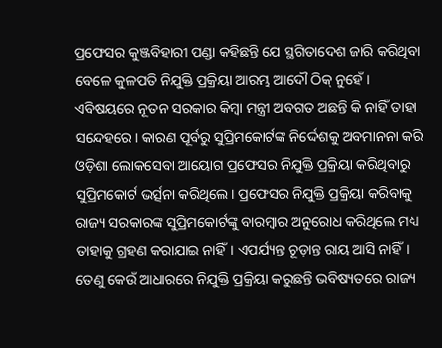ପ୍ରଫେସର କୁଞ୍ଜବିହାରୀ ପଣ୍ଡା କହିଛନ୍ତି ଯେ ସ୍ଥଗିତାଦେଶ ଜାରି କରିଥିବା ବେଳେ କୁଳପତି ନିଯୁକ୍ତି ପ୍ରକ୍ରିୟା ଆରମ୍ଭ ଆଦୌ ଠିକ୍‌ ନୁହେଁ। ଏବିଷୟରେ ନୂତନ ସରକାର କିମ୍ବା ମନ୍ତ୍ରୀ ଅବଗତ ଅଛନ୍ତି କି ନାହିଁ ତାହା ସନ୍ଦେହରେ। କାରଣ ପୂର୍ବରୁ ସୁପ୍ରିମକୋର୍ଟଙ୍କ ନିର୍ଦ୍ଦେଶକୁ ଅବମାନନା କରି ଓଡ଼ିଶା ଲୋକସେବା ଆୟୋଗ ପ୍ରଫେସର ନିଯୁକ୍ତି ପ୍ରକ୍ରିୟା କରିଥିବାରୁ ସୁପ୍ରିମକୋର୍ଟ ଭର୍ତ୍ସନା କରିଥିଲେ। ପ୍ରଫେସର ନିଯୁକ୍ତି ପ୍ରକ୍ରିୟା କରିବାକୁ ରାଜ୍ୟ ସରକାରଙ୍କ ସୁପ୍ରିମକୋର୍ଟଙ୍କୁ ବାରମ୍ବାର ଅନୁରୋଧ କରିଥିଲେ ମଧ୍ୟ ତାହାକୁ ଗ୍ରହଣ କରାଯାଇ ନାହିଁ। ଏପର୍ଯ୍ୟନ୍ତ ଚୂଡ଼ାନ୍ତ ରାୟ ଆସି ନାହିଁ। ତେଣୁ କେଉଁ ଆଧାରରେ ନିଯୁକ୍ତି ପ୍ରକ୍ରିୟା କରୁଛନ୍ତି ଭବିଷ୍ୟତରେ ରାଜ୍ୟ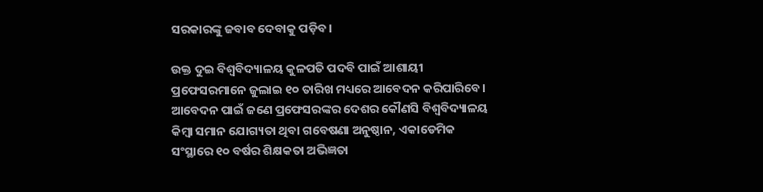ସରକାରଙ୍କୁ ଜବାବ ଦେବାକୁ ପଡ଼ିବ।

ଉକ୍ତ ଦୁଇ ବିଶ୍ବବିଦ୍ୟାଳୟ କୁଳପତି ପଦବି ପାଇଁ ଆଶାୟୀ ପ୍ରଫେସରମାନେ ଜୁଲାଇ ୧୦ ତାରିଖ ମଧ୍ୟରେ ଆବେଦନ କରିପାରିବେ। ଆବେଦନ ପାଇଁ ଜଣେ ପ୍ରଫେସରଙ୍କର ଦେଶର କୌଣସି ବିଶ୍ବବିଦ୍ୟାଳୟ କିମ୍ବା ସମାନ ଯୋଗ୍ୟତା ଥିବା ଗବେଷଣା ଅନୁଷ୍ଠାନ, ଏକାଡେମିକ ସଂସ୍ଥାରେ ୧୦ ବର୍ଷର ଶିକ୍ଷକତା ଅଭିଜ୍ଞତା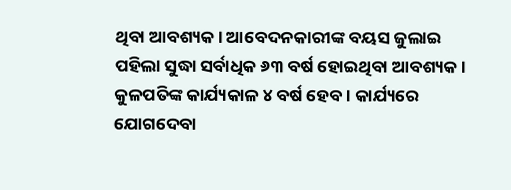ଥିବା ଆବଶ୍ୟକ। ଆବେଦନକାରୀଙ୍କ ବୟସ ଜୁଲାଇ ପହିଲା ସୁଦ୍ଧା ସର୍ବାଧିକ ୬୩ ବର୍ଷ ହୋଇଥିବା ଆବଶ୍ୟକ। କୁଳପତିଙ୍କ କାର୍ଯ୍ୟକାଳ ୪ ବର୍ଷ ହେବ। କାର୍ଯ୍ୟରେ ଯୋଗଦେବା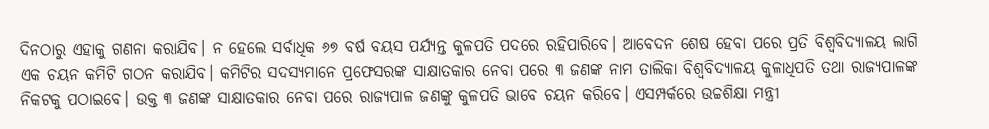ଦିନଠାରୁ ଏହାକୁ ଗଣନା କରାଯିବ। ନ ହେଲେ ସର୍ବାଧିକ ୬୭ ବର୍ଷ ବୟସ ପର୍ଯ୍ୟନ୍ତ କୁଳପତି ପଦରେ ରହିପାରିବେ। ଆବେଦନ ଶେଷ ହେବା ପରେ ପ୍ରତି ବିଶ୍ବବିଦ୍ୟାଳୟ ଲାଗି ଏକ ଚୟନ କମିଟି ଗଠନ କରାଯିବ। କମିଟିର ସଦସ୍ୟମାନେ ପ୍ରଫେସରଙ୍କ ସାକ୍ଷାତକାର ନେବା ପରେ ୩ ଜଣଙ୍କ ନାମ ତାଲିକା ବିଶ୍ବବିଦ୍ୟାଳୟ କୁଳାଧିପତି ତଥା ରାଜ୍ୟପାଳଙ୍କ ନିକଟକୁ ପଠାଇବେ। ଉକ୍ତ ୩ ଜଣଙ୍କ ସାକ୍ଷାତକାର ନେବା ପରେ ରାଜ୍ୟପାଳ ଜଣଙ୍କୁ କୁଳପତି ଭାବେ ଚୟନ କରିବେ। ଏସମ୍ପର୍କରେ ଉଚ୍ଚଶିକ୍ଷା ମନ୍ତ୍ରୀ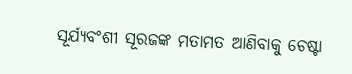ସୂର୍ଯ୍ୟବଂଶୀ ସୂରଜଙ୍କ ମତାମତ ଆଣିବାକୁ ଚେଷ୍ଟା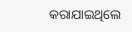କରାଯାଇଥିଲେ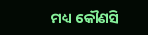ମଧ୍ୟ କୌଣସି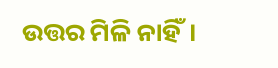ଉତ୍ତର ମିଳି ନାହିଁ।